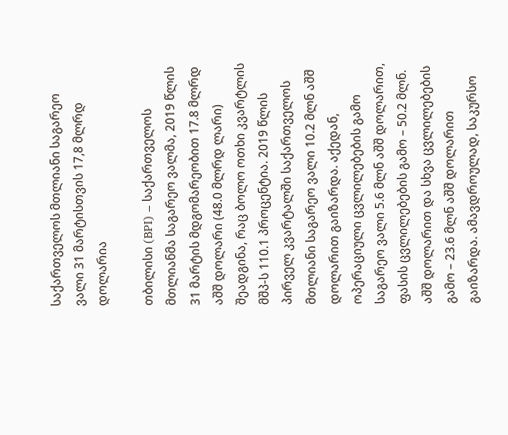საქართველოს მთლიანი საგარეო ვალი 31 მარტისთვის 17,8 მლრდ დოლარია

თბილისი (BPI) – საქართველოს მთლიანმა საგარეო ვალმა, 2019 წლის 31 მარტის მდგომარეობით 17.8 მლრდ აშშ დოლარი (48.0 მლრდ ლარი) შეადგინა, რაც ბოლო ოთხი კვარტლის მშპ-ს 110.1 პროცენტია. 2019 წლის პირველ კვარტალში საქართველოს მთლიანი საგარეო ვალი 10.2 მლნ აშშ დოლარით გაიზარდა. აქედან, ოპერაციული ცვლილებების გამო საგარეო ვალი 5.6 მლნ აშშ დოლარით, ფასის ცვლილებების გამო – 50.2 მლნ. აშშ დოლარით და სხვა ცვლილებების გამო – 23.6 მლნ აშშ დოლარით გაიზარდა. ამავდროულად, საკურსო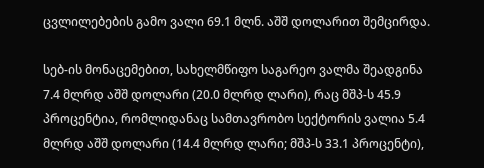ცვლილებების გამო ვალი 69.1 მლნ. აშშ დოლარით შემცირდა.

სებ-ის მონაცემებით, სახელმწიფო საგარეო ვალმა შეადგინა 7.4 მლრდ აშშ დოლარი (20.0 მლრდ ლარი), რაც მშპ-ს 45.9 პროცენტია, რომლიდანაც სამთავრობო სექტორის ვალია 5.4 მლრდ აშშ დოლარი (14.4 მლრდ ლარი; მშპ-ს 33.1 პროცენტი),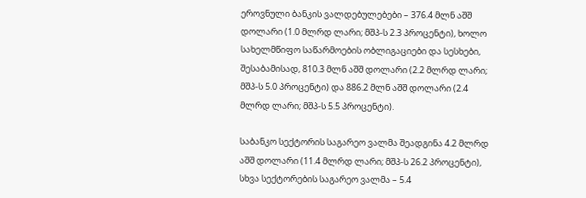ეროვნული ბანკის ვალდებულებები – 376.4 მლნ აშშ დოლარი (1.0 მლრდ ლარი; მშპ-ს 2.3 პროცენტი), ხოლო სახელმწიფო საწარმოების ობლიგაციები და სესხები, შესაბამისად, 810.3 მლნ აშშ დოლარი (2.2 მლრდ ლარი; მშპ-ს 5.0 პროცენტი) და 886.2 მლნ აშშ დოლარი (2.4 მლრდ ლარი; მშპ-ს 5.5 პროცენტი).

საბანკო სექტორის საგარეო ვალმა შეადგინა 4.2 მლრდ აშშ დოლარი (11.4 მლრდ ლარი; მშპ-ს 26.2 პროცენტი), სხვა სექტორების საგარეო ვალმა – 5.4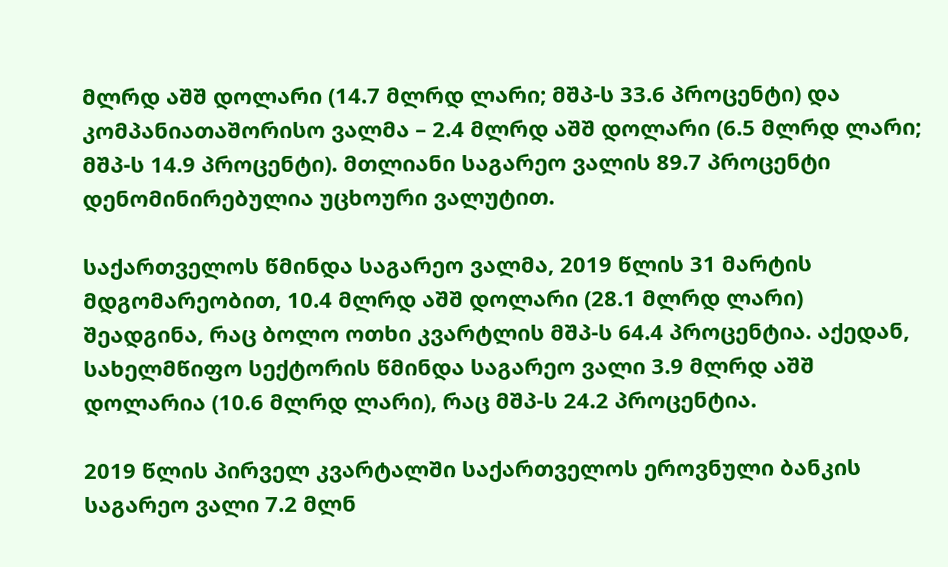მლრდ აშშ დოლარი (14.7 მლრდ ლარი; მშპ-ს 33.6 პროცენტი) და კომპანიათაშორისო ვალმა – 2.4 მლრდ აშშ დოლარი (6.5 მლრდ ლარი; მშპ-ს 14.9 პროცენტი). მთლიანი საგარეო ვალის 89.7 პროცენტი დენომინირებულია უცხოური ვალუტით.

საქართველოს წმინდა საგარეო ვალმა, 2019 წლის 31 მარტის მდგომარეობით, 10.4 მლრდ აშშ დოლარი (28.1 მლრდ ლარი) შეადგინა, რაც ბოლო ოთხი კვარტლის მშპ-ს 64.4 პროცენტია. აქედან, სახელმწიფო სექტორის წმინდა საგარეო ვალი 3.9 მლრდ აშშ დოლარია (10.6 მლრდ ლარი), რაც მშპ-ს 24.2 პროცენტია.

2019 წლის პირველ კვარტალში საქართველოს ეროვნული ბანკის საგარეო ვალი 7.2 მლნ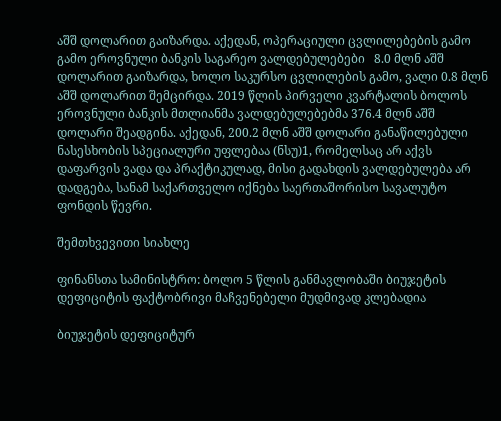აშშ დოლარით გაიზარდა. აქედან, ოპერაციული ცვლილებების გამო გამო ეროვნული ბანკის საგარეო ვალდებულებები   8.0 მლნ აშშ დოლარით გაიზარდა, ხოლო საკურსო ცვლილების გამო, ვალი 0.8 მლნ აშშ დოლარით შემცირდა. 2019 წლის პირველი კვარტალის ბოლოს ეროვნული ბანკის მთლიანმა ვალდებულებებმა 376.4 მლნ აშშ დოლარი შეადგინა. აქედან, 200.2 მლნ აშშ დოლარი განაწილებული ნასესხობის სპეციალური უფლებაა (ნსუ)1, რომელსაც არ აქვს დაფარვის ვადა და პრაქტიკულად, მისი გადახდის ვალდებულება არ დადგება, სანამ საქართველო იქნება საერთაშორისო სავალუტო ფონდის წევრი.

შემთხვევითი სიახლე

ფინანსთა სამინისტრო: ბოლო 5 წლის განმავლობაში ბიუჯეტის დეფიციტის ფაქტობრივი მაჩვენებელი მუდმივად კლებადია

ბიუჯეტის დეფიციტურ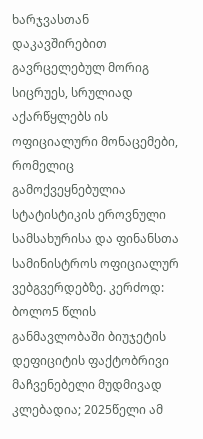ხარჯვასთან დაკავშირებით გავრცელებულ მორიგ სიცრუეს, სრულიად აქარწყლებს ის ოფიციალური მონაცემები, რომელიც გამოქვეყნებულია სტატისტიკის ეროვნული სამსახურისა და ფინანსთა სამინისტროს ოფიციალურ ვებგვერდებზე. კერძოდ: ბოლო5 წლის განმავლობაში ბიუჯეტის დეფიციტის ფაქტობრივი მაჩვენებელი მუდმივად კლებადია; 2025წელი ამ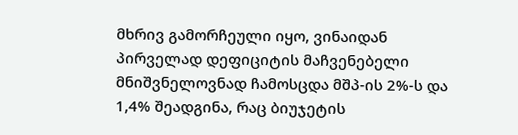მხრივ გამორჩეული იყო, ვინაიდან პირველად დეფიციტის მაჩვენებელი მნიშვნელოვნად ჩამოსცდა მშპ-ის 2%-ს და 1,4% შეადგინა, რაც ბიუჯეტის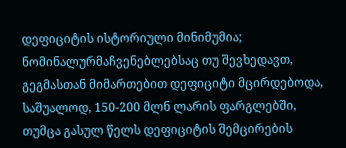დეფიციტის ისტორიული მინიმუმია; ნომინალურმაჩვენებლებსაც თუ შევხედავთ, გეგმასთან მიმართებით დეფიციტი მცირდებოდა, საშუალოდ, 150-200 მლნ ლარის ფარგლებში, თუმცა გასულ წელს დეფიციტის შემცირების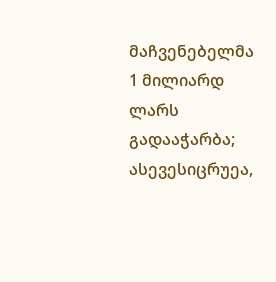მაჩვენებელმა 1 მილიარდ ლარს გადააჭარბა; ასევესიცრუეა,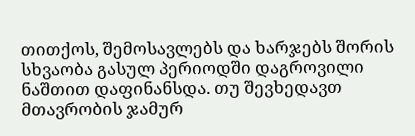თითქოს, შემოსავლებს და ხარჯებს შორის სხვაობა გასულ პერიოდში დაგროვილი ნაშთით დაფინანსდა. თუ შევხედავთ მთავრობის ჯამურ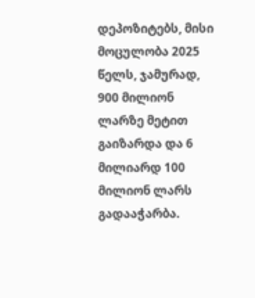დეპოზიტებს, მისი მოცულობა 2025 წელს, ჯამურად, 900 მილიონ ლარზე მეტით გაიზარდა და 6 მილიარდ 100 მილიონ ლარს გადააჭარბა.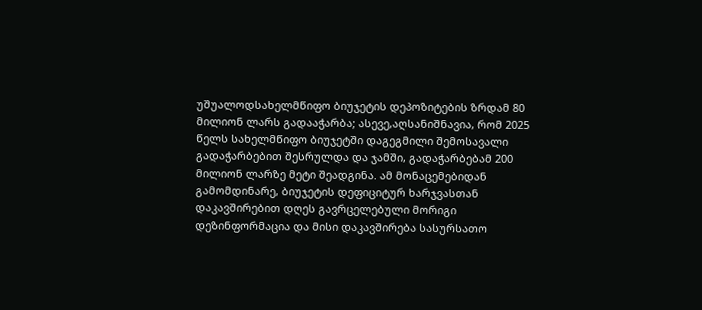უშუალოდსახელმწიფო ბიუჯეტის დეპოზიტების ზრდამ 80 მილიონ ლარს გადააჭარბა; ასევე,აღსანიშნავია, რომ 2025 წელს სახელმწიფო ბიუჯეტში დაგეგმილი შემოსავალი გადაჭარბებით შესრულდა და ჯამში, გადაჭარბებამ 200 მილიონ ლარზე მეტი შეადგინა. ამ მონაცემებიდან გამომდინარე, ბიუჯეტის დეფიციტურ ხარჯვასთან დაკავშირებით დღეს გავრცელებული მორიგი დეზინფორმაცია და მისი დაკავშირება სასურსათო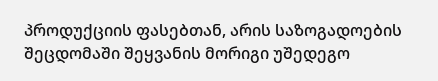პროდუქციის ფასებთან, არის საზოგადოების შეცდომაში შეყვანის მორიგი უშედეგო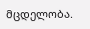მცდელობა.